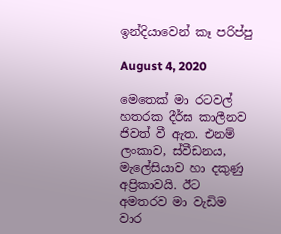ඉන්දියාවෙන් කෑ පරිප්පු

August 4, 2020

මෙතෙක් මා රටවල් හතරක දීර්ඝ කාලීනව ජිවත් වී ඇත. එනම් ලංකාව, ස්වීඩනය, මැලේසියාව හා දකුණු අප්‍රිකාවයි. ඊට අමතරව මා වැඩිම වාර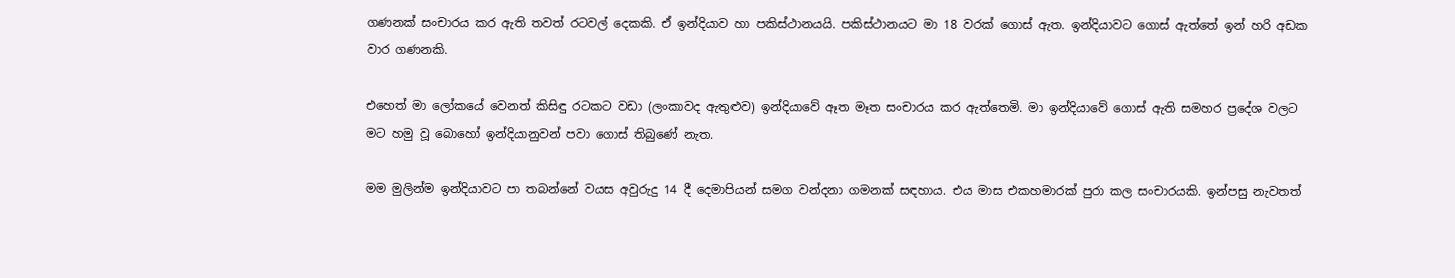ගණනක් සංචාරය කර ඇති තවත් රටවල් දෙකකි. ඒ ඉන්දියාව හා පකිස්ථානයයි. පකිස්ථානයට මා 18 වරක් ගොස් ඇත. ඉන්දියාවට ගොස් ඇත්තේ ඉන් හරි අඩක වාර ගණනකි.

එහෙත් මා ලෝකයේ වෙනත් කිසිඳු රටකට වඩා (ලංකාවද ඇතුළුව) ඉන්දියාවේ ඈත මෑත සංචාරය කර ඇත්තෙමි. මා ඉන්දියාවේ ගොස් ඇති සමහර ප්‍රදේශ වලට මට හමු වූ බොහෝ ඉන්දියානුවන් පවා ගොස් තිබුණේ නැත.

මම මුලින්ම ඉන්දියාවට පා තබන්නේ වයස අවුරුදු 14 දී දෙමාපියන් සමග වන්දනා ගමනක් සඳහාය. එය මාස එකහමාරක් පුරා කල සංචාරයකි. ඉන්පසු නැවතත්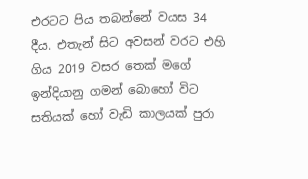එරටට පිය තබන්නේ වයස 34 දීය. එතැන් සිට අවසන් වරට එහි ගිය 2019 වසර තෙක් මගේ ඉන්දියානු ගමන් බොහෝ විට සතියක් හෝ වැඩි කාලයක් පුරා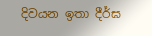දිවයන ඉතා දීර්ඝ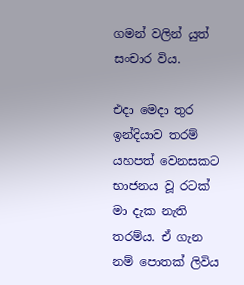ගමන් වලින් යුත් සංචාර විය.

එදා මෙදා තුර ඉන්දියාව තරම් යහපත් වෙනසකට භාජනය වූ රටක් මා දැක නැති තරම්ය. ඒ ගැන නම් පොතක් ලිවිය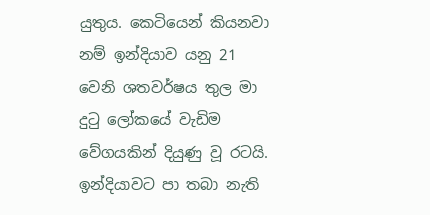යුතුය. කෙටියෙන් කියනවා නම් ඉන්දියාව යනු 21 වෙනි ශතවර්ෂය තුල මා දුටු ලෝකයේ වැඩිම වේගයකින් දියුණු වූ රටයි. ඉන්දියාවට පා තබා නැති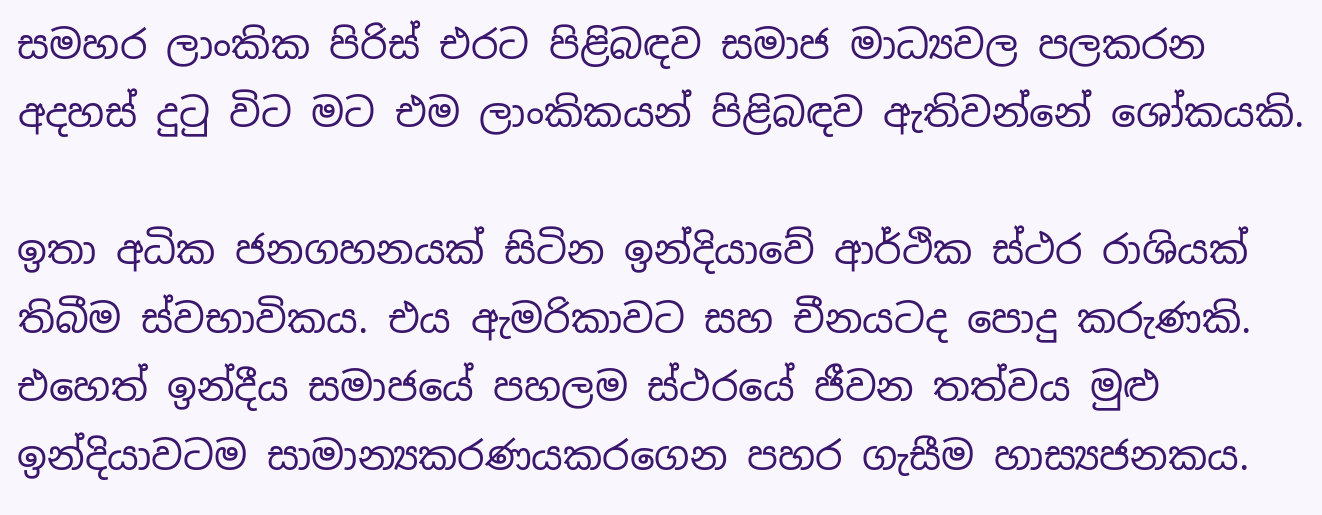සමහර ලාංකික පිරිස් එරට පිළිබඳව සමාජ මාධ්‍යවල පලකරන අදහස් දුටු විට මට එම ලාංකිකයන් පිළිබඳව ඇතිවන්නේ ශෝකයකි.

ඉතා අධික ජනගහනයක් සිටින ඉන්දියාවේ ආර්ථික ස්ථර රාශියක් තිබීම ස්වභාවිකය. එය ඇමරිකාවට සහ චීනයටද පොදු කරුණකි. එහෙත් ඉන්දීය සමාජයේ පහලම ස්ථරයේ ජීවන තත්වය මුළු ඉන්දියාවටම සාමාන්‍යකරණයකරගෙන පහර ගැසීම හාස්‍යජනකය.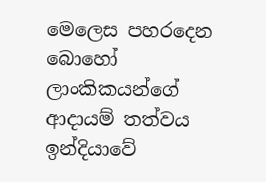මෙලෙස පහරදෙන බොහෝ ලාංකිකයන්ගේ ආදායම් තත්වය ඉන්දියාවේ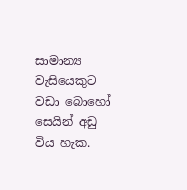සාමාන්‍ය වැසියෙකුට වඩා බොහෝ සෙයින් අඩු විය හැක.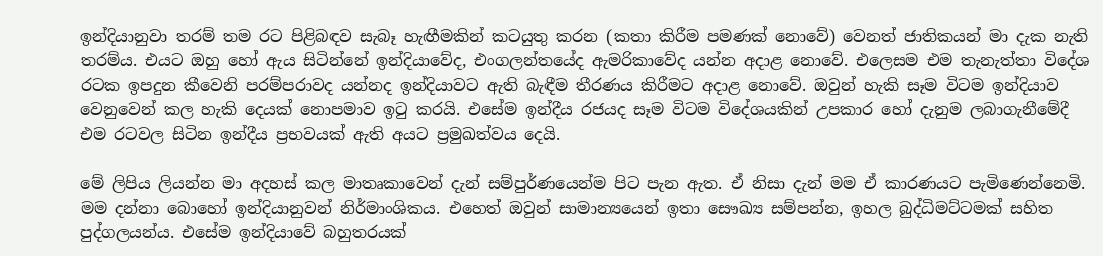ඉන්දියානුවා තරම් තම රට පිළිබඳව සැබෑ හැඟීමකින් කටයුතු කරන (කතා කිරීම පමණක් නොවේ) වෙනත් ජාතිකයන් මා දැක නැති තරම්ය. එයට ඔහු හෝ ඇය සිටින්නේ ඉන්දියාවේද, එංගලන්තයේද ඇමරිකාවේද යන්න අදාළ නොවේ. එලෙසම එම තැනැත්තා විදේශ රටක ඉපදුන කීවෙනි පරම්පරාවද යන්නද ඉන්දියාවට ඇති බැඳීම තීරණය කිරීමට අදාළ නොවේ. ඔවුන් හැකි සෑම විටම ඉන්දියාව වෙනුවෙන් කල හැකි දෙයක් නොපමාව ඉටු කරයි. එසේම ඉන්දීය රජයද සෑම විටම විදේශයකින් උපකාර හෝ දැනුම ලබාගැනීමේදී එම රටවල සිටින ඉන්දීය ප්‍රභවයක් ඇති අයට ප්‍රමුඛත්වය දෙයි.

මේ ලිපිය ලියන්න මා අදහස් කල මාතෘකාවෙන් දැන් සම්පුර්ණයෙන්ම පිට පැන ඇත. ඒ නිසා දැන් මම ඒ කාරණයට පැමිණෙන්නෙමි. මම දන්නා බොහෝ ඉන්දියානුවන් නිර්මාංශිකය. එහෙත් ඔවුන් සාමාන්‍යයෙන් ඉතා සෞඛ්‍ය සම්පන්න, ඉහල බුද්ධිමට්ටමක් සහිත පුද්ගලයන්ය. එසේම ඉන්දියාවේ බහුතරයක්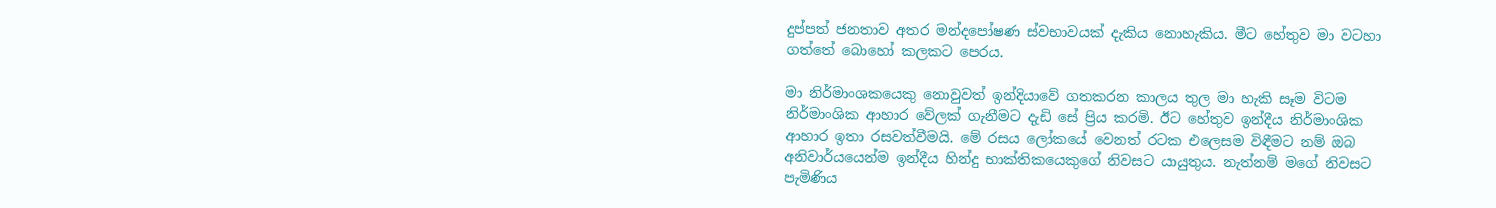දුප්පත් ජනතාව අතර මන්දපෝෂණ ස්වභාවයක් දැකිය නොහැකිය. මීට හේතුව මා වටහා ගත්තේ බොහෝ කලකට පෙරය.

මා නිර්මාංශකයෙකු නොවුවත් ඉන්දියාවේ ගතකරන කාලය තුල මා හැකි සෑම විටම නිර්මාංශික ආහාර වේලක් ගැනීමට දැඩි සේ ප්‍රිය කරමි. ඊට හේතුව ඉන්දීය නිර්මාංශික ආහාර ඉතා රසවත්වීමයි. මේ රසය ලෝකයේ වෙනත් රටක එලෙසම විඳීමට නම් ඔබ අනිවාර්යයෙන්ම ඉන්දීය හින්දු භාක්තිකයෙකුගේ නිවසට යායුතුය. නැත්නම් මගේ නිවසට පැමිණිය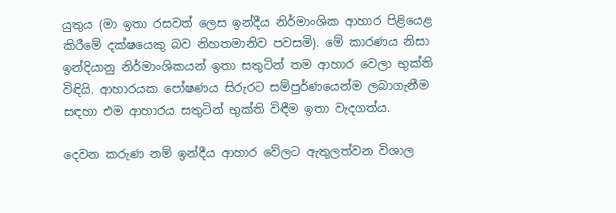යුතුය (මා ඉතා රසවත් ලෙස ඉන්දීය නිර්මාංශික ආහාර පිළියෙළ කිරීමේ දක්ෂයෙකු බව නිහතමානිව පවසමි). මේ කාරණය නිසා ඉන්දියානු නිර්මාංශිකයන් ඉතා සතුටින් තම ආහාර වෙලා භුක්ති විඳියි. ආහාරයක පෝෂණය සිරුරට සම්පුර්ණයෙන්ම ලබාගැනීම සඳහා එම ආහාරය සතුටින් භුක්ති විඳීම ඉතා වැදගත්ය.

දෙවන කරුණ නම් ඉන්දීය ආහාර වේලට ඇතුලත්වන විශාල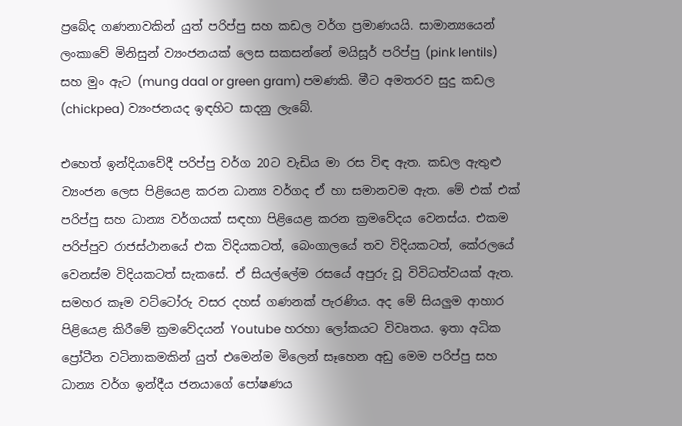ප්‍රබේද ගණනාවකින් යුත් පරිප්පු සහ කඩල වර්ග ප්‍රමාණයයි. සාමාන්‍යයෙන් ලංකාවේ මිනිසුන් ව්‍යංජනයක් ලෙස සකසන්නේ මයිසූර් පරිප්පු (pink lentils) සහ මුං ඇට (mung daal or green gram) පමණකි. මීට අමතරව සුදු කඩල (chickpea) ව්‍යංජනයද ඉඳහිට සාදනු ලැබේ.

එහෙත් ඉන්දියාවේදී පරිප්පු වර්ග 20ට වැඩිය මා රස විඳ ඇත. කඩල ඇතුළු ව්‍යංජන ලෙස පිළියෙළ කරන ධාන්‍ය වර්ගද ඒ හා සමානවම ඇත. මේ එක් එක් පරිප්පු සහ ධාන්‍ය වර්ගයක් සඳහා පිළියෙළ කරන ක්‍රමවේදය වෙනස්ය. එකම පරිප්පුව රාජස්ථානයේ එක විදියකටත්, බෙංගාලයේ තව විදියකටත්, කේරලයේ වෙනස්ම විදියකටත් සැකසේ. ඒ සියල්ලේම රසයේ අපුරු වූ විවිධත්වයක් ඇත. සමහර කෑම වට්ටෝරු වසර දහස් ගණනක් පැරණිය. අද මේ සියලුම ආහාර පිළියෙළ කිරීමේ ක්‍රමවේදයන් Youtube හරහා ලෝකයට විවෘතය. ඉතා අධික ප්‍රෝටීන වටිනාකමකින් යුත් එමෙන්ම මිලෙන් සෑහෙන අඩු මෙම පරිප්පු සහ ධාන්‍ය වර්ග ඉන්දීය ජනයාගේ පෝෂණය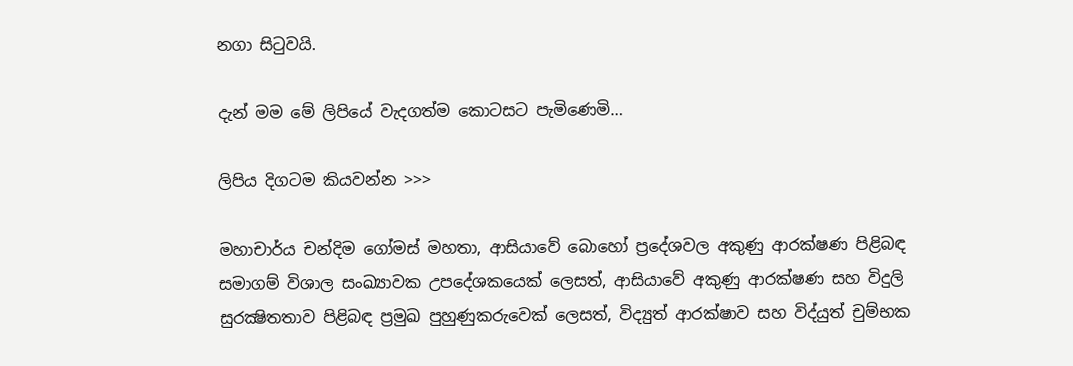නගා සිටුවයි.

දැන් මම මේ ලිපියේ වැදගත්ම කොටසට පැමිණෙමි…

ලිපිය දිගටම කියවන්න >>>

මහාචාර්ය චන්දිම ගෝමස් මහතා, ආසියාවේ බොහෝ ප්‍රදේශවල අකුණු ආරක්ෂණ පිළිබඳ සමාගම් විශාල සංඛ්‍යාවක උපදේශකයෙක් ලෙසත්, ආසියාවේ අකුණු ආරක්ෂණ සහ විදුලි සුරක්‍ෂිතතාව පිළිබඳ ප්‍රමුඛ පුහුණුකරුවෙක් ලෙසත්, විද්‍යුත් ආරක්ෂාව සහ විද්යුත් චුම්භක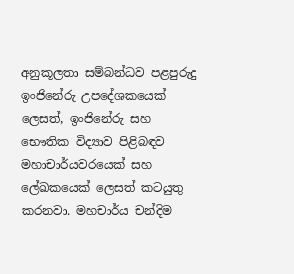අනුකූලතා සම්බන්ධව පළපුරුදු ඉංජිනේරු උපදේශකයෙක් ලෙසත්, ඉංජිනේරු සහ භෞතික විද්‍යාව පිළිබඳව මහාචාර්යවරයෙක් සහ ලේඛකයෙක් ලෙසත් කටයුතු කරනවා. මහචාර්ය චන්දිම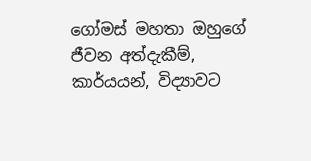ගෝමස් මහතා ඔහුගේ ජීවන අත්දැකීම්, කාර්යයන්, විද්‍යාවට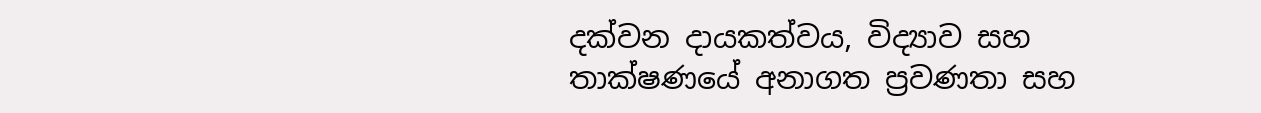දක්වන දායකත්වය, විද්‍යාව සහ තාක්ෂණයේ අනාගත ප්‍රවණතා සහ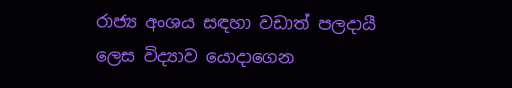රාජ්‍ය අංශය සඳහා වඩාත් පලදායී ලෙස විද්‍යාව යොදාගෙන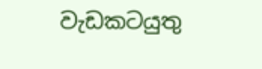වැඩකටයුතු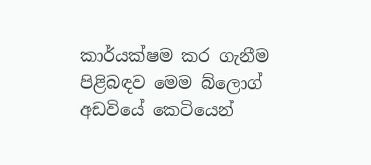කාර්යක්ෂම කර ගැනීම පිළිබඳව මෙම බ්ලොග් අඩවියේ කෙටියෙන්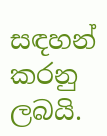සඳහන් කරනු ලබයි.